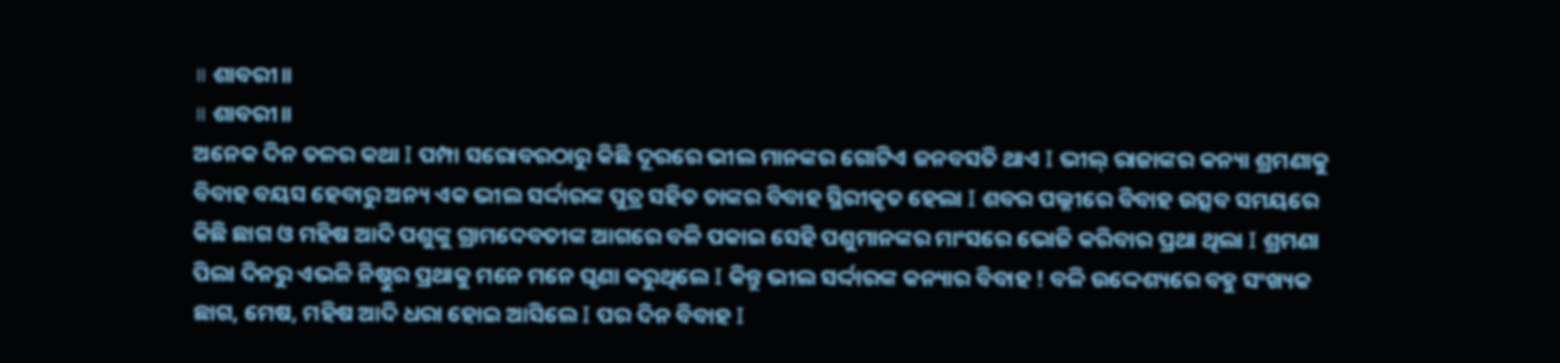॥ ଶାବରୀ॥
॥ ଶାବରୀ॥
ଅନେକ ଦିନ ତଳର କଥା Ι ପମ୍ପା ସରୋବରଠାରୁ କିଛି ଦୂରରେ ଭୀଲ ମାନଙ୍କର ଗୋଟିଏ ଜନବସତି ଥାଏ Ι ଭୀଲ୍ ରାଜାଙ୍କର କନ୍ୟା ଶ୍ରମଣାକୁ ବିବାହ ବୟସ ହେବାରୁ ଅନ୍ୟ ଏକ ଭୀଲ ସର୍ଦ୍ଦାରଙ୍କ ପୁତ୍ର ସହିତ ତାଙ୍କର ବିବାହ ସ୍ଥିରୀକୃତ ହେଲା Ι ଶବର ପଲ୍ଲୀରେ ବିବାହ ଉତ୍ସବ ସମୟରେ କିଛି ଛାଗ ଓ ମହିଷ ଆଦି ପଶୁଙ୍କୁ ଗ୍ରାମଦେବତୀଙ୍କ ଆଗରେ ବଳି ପକାଇ ସେହି ପଶୁମାନଙ୍କର ମାଂସରେ ଭୋଜି କରିବାର ପ୍ରଥା ଥିଲା Ι ଶ୍ରମଣା ପିଲା ଦିନରୁ ଏଭଳି ନିଷ୍ଠୁର ପ୍ରଥାକୁ ମନେ ମନେ ଘୃଣା କରୁଥିଲେ Ι କିନ୍ତୁ ଭୀଲ ସର୍ଦ୍ଦାରଙ୍କ କନ୍ୟାର ବିବାହ ! ବଳି ଉଦ୍ଦେଶ୍ୟରେ ବହୁ ସଂଖ୍ୟକ ଛାଗ, ମେଷ, ମହିଷ ଆଦି ଧରା ହୋଇ ଆସିଲେ Ι ପର ଦିନ ବିବାହ Ι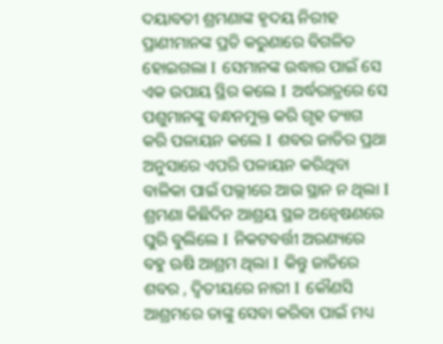ଦୟାବତୀ ଶ୍ରମଣାଙ୍କ ହୃଦୟ ନିରୀହ ପ୍ରାଣୀମାନଙ୍କ ପ୍ରତି କରୁଣାରେ ବିଗଳିତ ହୋଇଗଲା Ι ସେମାନଙ୍କ ଉଦ୍ଧାର ପାଇଁ ସେ ଏକ ଉପାୟ ସ୍ଥିର କଲେ Ι ଅର୍ଦ୍ଧରାତ୍ରରେ ସେ ପଶୁମାନଙ୍କୁ ବନ୍ଧନମୁକ୍ତ କରି ଗୃହ ତ୍ୟାଗ କରି ପଳାୟନ କଲେ Ι ଶବର ଜାତିର ପ୍ରଥା ଅନୁସାରେ ଏପରି ପଳାୟନ କରିଥିବା ବାଳିକା ପାଇଁ ପଲ୍ଲୀରେ ଆଉ ସ୍ଥାନ ନ ଥିଲା Ι ଶ୍ରମଣା କିଛିଦିନ ଆଶ୍ରୟ ସ୍ଥଳ ଅନ୍ୱେଷଣରେ ଘୁରି ବୁଲିଲେ Ι ନିକଟବର୍ତ୍ତୀ ଅରଣ୍ୟରେ ବହୁ ଋଷି ଆଶ୍ରମ ଥିଲା Ι କିନ୍ତୁ ଜାତିରେ ଶବର , ଦ୍ଵିତୀୟରେ ନାରୀ Ι କୌଣସି ଆଶ୍ରମରେ ତାଙ୍କୁ ସେବା କରିବା ପାଇଁ ମଧ୍ୟ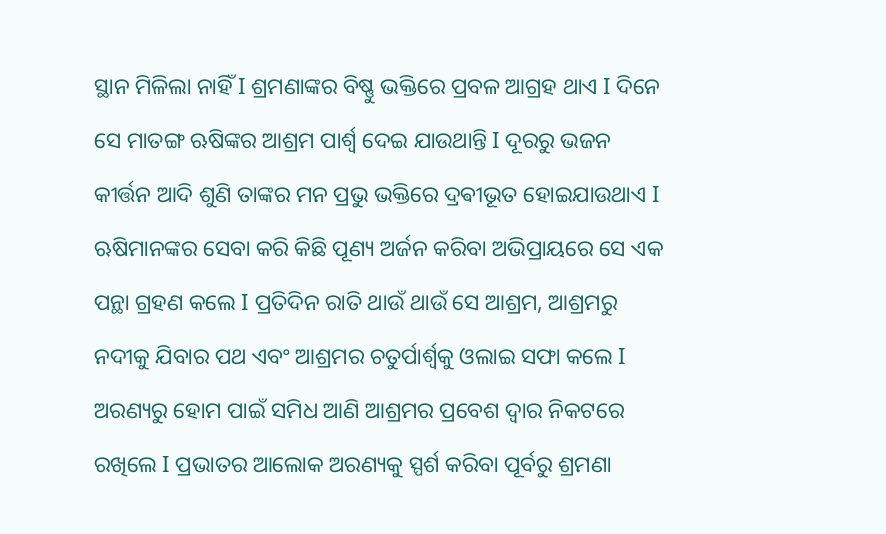ସ୍ଥାନ ମିଳିଲା ନାହିଁ Ι ଶ୍ରମଣାଙ୍କର ବିଷ୍ଣୁ ଭକ୍ତିରେ ପ୍ରବଳ ଆଗ୍ରହ ଥାଏ Ι ଦିନେ ସେ ମାତଙ୍ଗ ଋଷିଙ୍କର ଆଶ୍ରମ ପାର୍ଶ୍ଵ ଦେଇ ଯାଉଥାନ୍ତି Ι ଦୂରରୁ ଭଜନ କୀର୍ତ୍ତନ ଆଦି ଶୁଣି ତାଙ୍କର ମନ ପ୍ରଭୁ ଭକ୍ତିରେ ଦ୍ରଵୀଭୂତ ହୋଇଯାଉଥାଏ Ι ଋଷିମାନଙ୍କର ସେବା କରି କିଛି ପୂଣ୍ୟ ଅର୍ଜନ କରିବା ଅଭିପ୍ରାୟରେ ସେ ଏକ ପନ୍ଥା ଗ୍ରହଣ କଲେ Ι ପ୍ରତିଦିନ ରାତି ଥାଉଁ ଥାଉଁ ସେ ଆଶ୍ରମ, ଆଶ୍ରମରୁ ନଦୀକୁ ଯିବାର ପଥ ଏବଂ ଆଶ୍ରମର ଚତୁର୍ପାର୍ଶ୍ୱକୁ ଓଲାଇ ସଫା କଲେ Ι ଅରଣ୍ୟରୁ ହୋମ ପାଇଁ ସମିଧ ଆଣି ଆଶ୍ରମର ପ୍ରବେଶ ଦ୍ୱାର ନିକଟରେ ରଖିଲେ Ι ପ୍ରଭାତର ଆଲୋକ ଅରଣ୍ୟକୁ ସ୍ପର୍ଶ କରିବା ପୂର୍ବରୁ ଶ୍ରମଣା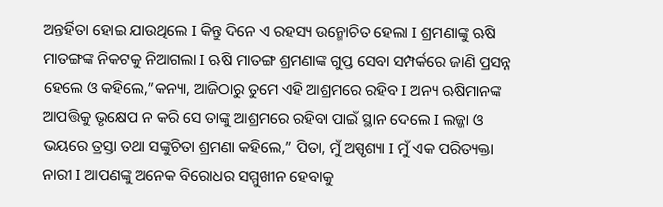ଅନ୍ତର୍ହିତା ହୋଇ ଯାଉଥିଲେ Ι କିନ୍ତୁ ଦିନେ ଏ ରହସ୍ୟ ଉନ୍ମୋଚିତ ହେଲା Ι ଶ୍ରମଣାଙ୍କୁ ଋଷି ମାତଙ୍ଗଙ୍କ ନିକଟକୁ ନିଆଗଲା Ι ଋଷି ମାତଙ୍ଗ ଶ୍ରମଣାଙ୍କ ଗୁପ୍ତ ସେବା ସମ୍ପର୍କରେ ଜାଣି ପ୍ରସନ୍ନ ହେଲେ ଓ କହିଲେ,”କନ୍ୟା, ଆଜିଠାରୁ ତୁମେ ଏହି ଆଶ୍ରମରେ ରହିବ Ι ଅନ୍ୟ ଋଷିମାନଙ୍କ ଆପତ୍ତିକୁ ଭୃକ୍ଷେପ ନ କରି ସେ ତାଙ୍କୁ ଆଶ୍ରମରେ ରହିବା ପାଇଁ ସ୍ଥାନ ଦେଲେ Ι ଲଜ୍ଜା ଓ ଭୟରେ ତ୍ରସ୍ତା ତଥା ସଙ୍କୁଚିତା ଶ୍ରମଣା କହିଲେ,” ପିତା, ମୁଁ ଅସ୍ପୃଶ୍ୟା Ι ମୁଁ ଏକ ପରିତ୍ୟକ୍ତା ନାରୀ Ι ଆପଣଙ୍କୁ ଅନେକ ବିରୋଧର ସମ୍ମୁଖୀନ ହେବାକୁ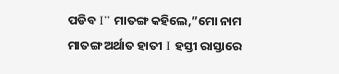ପଡିବ Ι” ମାତଙ୍ଗ କହିଲେ,”ମୋ ନାମ ମାତଙ୍ଗ ଅର୍ଥାତ ହାତୀ Ι ହସ୍ତୀ ରାସ୍ତାରେ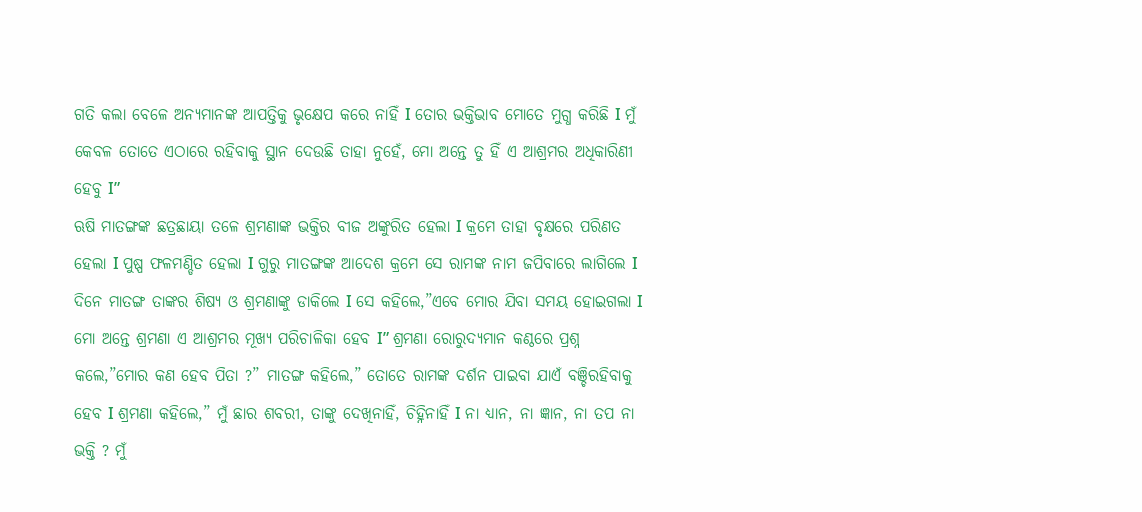ଗତି କଲା ବେଳେ ଅନ୍ୟମାନଙ୍କ ଆପତ୍ତିକୁ ଭୃକ୍ଷେପ କରେ ନାହିଁ Ι ତୋର ଭକ୍ତିଭାବ ମୋତେ ମୁଗ୍ଧ କରିଛି Ι ମୁଁ କେବଳ ତୋତେ ଏଠାରେ ରହିବାକୁ ସ୍ଥାନ ଦେଉଛି ତାହା ନୁହେଁ, ମୋ ଅନ୍ତେ ତୁ ହିଁ ଏ ଆଶ୍ରମର ଅଧିକାରିଣୀ ହେବୁ Ι”
ଋଷି ମାତଙ୍ଗଙ୍କ ଛତ୍ରଛାୟା ତଳେ ଶ୍ରମଣାଙ୍କ ଭକ୍ତିର ବୀଜ ଅଙ୍କୁରିତ ହେଲା Ι କ୍ରମେ ତାହା ବୃକ୍ଷରେ ପରିଣତ ହେଲା Ι ପୁଷ୍ପ ଫଳମଣ୍ଡିତ ହେଲା Ι ଗୁରୁ ମାତଙ୍ଗଙ୍କ ଆଦେଶ କ୍ରମେ ସେ ରାମଙ୍କ ନାମ ଜପିବାରେ ଲାଗିଲେ Ι ଦିନେ ମାତଙ୍ଗ ତାଙ୍କର ଶିଷ୍ୟ ଓ ଶ୍ରମଣାଙ୍କୁ ଡାକିଲେ Ι ସେ କହିଲେ,”ଏବେ ମୋର ଯିବା ସମୟ ହୋଇଗଲା Ι ମୋ ଅନ୍ତେ ଶ୍ରମଣା ଏ ଆଶ୍ରମର ମୂଖ୍ୟ ପରିଚାଳିକା ହେବ Ι” ଶ୍ରମଣା ରୋରୁଦ୍ୟମାନ କଣ୍ଠରେ ପ୍ରଶ୍ନ କଲେ,”ମୋର କଣ ହେବ ପିତା ?” ମାତଙ୍ଗ କହିଲେ,” ତୋତେ ରାମଙ୍କ ଦର୍ଶନ ପାଇବା ଯାଏଁ ବଞ୍ଚିରହିବାକୁ ହେବ Ι ଶ୍ରମଣା କହିଲେ,” ମୁଁ ଛାର ଶବରୀ, ତାଙ୍କୁ ଦେଖିନାହିଁ, ଚିହ୍ନିନାହିଁ Ι ନା ଧ୍ୟାନ, ନା ଜ୍ଞାନ, ନା ତପ ନା ଭକ୍ତି ? ମୁଁ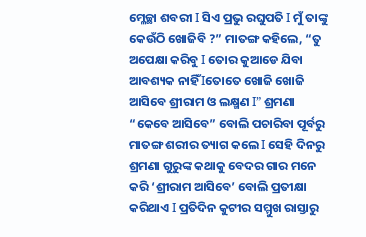ମ୍ଳେଚ୍ଛା ଶବରୀ Ι ସିଏ ପ୍ରଭୁ ରଘୁପତି Ι ମୁଁ ତାଙ୍କୁ କେଉଁଠି ଖୋଜିବି ?” ମାତଙ୍ଗ କହିଲେ, “ତୁ ଅପେକ୍ଷା କରିବୁ Ι ତୋର କୁଆଡେ ଯିବା ଆବଶ୍ୟକ ନାହିଁ Ιତୋତେ ଖୋଜି ଖୋଜି ଆସିବେ ଶ୍ରୀରାମ ଓ ଲକ୍ଷ୍ମଣ Ι” ଶ୍ରମଣା “କେବେ ଆସିବେ” ବୋଲି ପଚାରିବା ପୂର୍ବରୁ ମାତଙ୍ଗ ଶରୀର ତ୍ୟାଗ କଲେ Ι ସେହି ଦିନରୁ ଶ୍ରମଣା ଗୁରୁଙ୍କ କଥାକୁ ବେଦର ଗାର ମନେ କରି ‘ଶ୍ରୀରାମ ଆସିବେ’ ବୋଲି ପ୍ରତୀକ୍ଷା କରିଥାଏ Ι ପ୍ରତିଦିନ କୁଟୀର ସମ୍ମୁଖ ରାସ୍ତାରୁ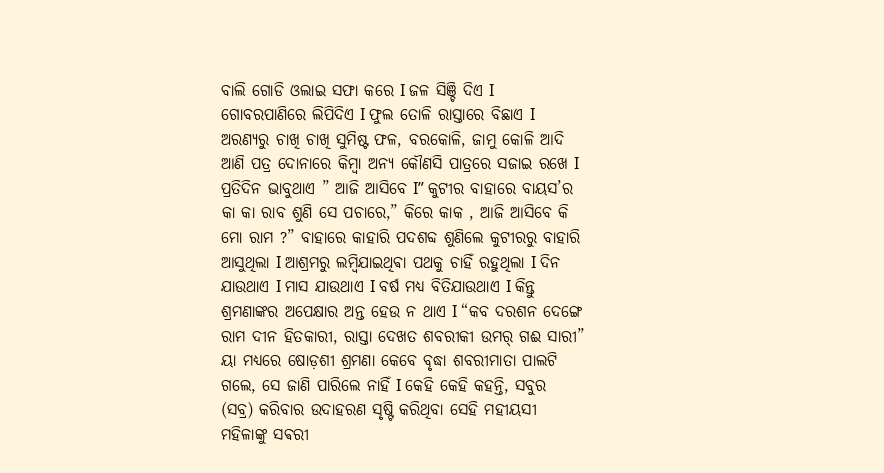ବାଲି ଗୋଡି ଓଲାଇ ସଫା କରେ Ι ଜଳ ସିଞ୍ଚି ଦିଏ Ι ଗୋବରପାଣିରେ ଲିପିଦିଏ Ι ଫୁଲ ତୋଳି ରାସ୍ତାରେ ବିଛାଏ Ι ଅରଣ୍ୟରୁ ଚାଖି ଚାଖି ସୁମିଷ୍ଟ ଫଳ, ବରକୋଳି, ଜାମୁ କୋଳି ଆଦି ଆଣି ପତ୍ର ଦୋନାରେ କିମ୍ବା ଅନ୍ୟ କୌଣସି ପାତ୍ରରେ ସଜାଇ ରଖେ Ι ପ୍ରତିଦିନ ଭାବୁଥାଏ ” ଆଜି ଆସିବେ Ι” କୁଟୀର ବାହାରେ ବାୟସ’ର କା କା ରାବ ଶୁଣି ସେ ପଚାରେ,” କିରେ କାକ , ଆଜି ଆସିବେ କି ମୋ ରାମ ?” ବାହାରେ କାହାରି ପଦଶବ୍ଦ ଶୁଣିଲେ କୁଟୀରରୁ ବାହାରି ଆସୁଥିଲା Ι ଆଶ୍ରମରୁ ଲମ୍ବିଯାଇଥିଵା ପଥକୁ ଚାହିଁ ରହୁଥିଲା Ι ଦିନ ଯାଉଥାଏ Ι ମାସ ଯାଉଥାଏ Ι ବର୍ଷ ମଧ୍ୟ ବିତିଯାଉଥାଏ Ι କିନ୍ତୁ ଶ୍ରମଣାଙ୍କର ଅପେକ୍ଷାର ଅନ୍ତ ହେଉ ନ ଥାଏ Ι “କବ ଦରଶନ ଦେଙ୍ଗେ ରାମ ଦୀନ ହିତକାରୀ, ରାସ୍ତା ଦେଖତ ଶବରୀକୀ ଉମର୍ ଗଈ ସାରୀ” ୟା ମଧ୍ୟରେ ଷୋଡ଼ଶୀ ଶ୍ରମଣା କେବେ ବୃଦ୍ଧା ଶବରୀମାତା ପାଲଟି ଗଲେ, ସେ ଜାଣି ପାରିଲେ ନାହିଁ Ι କେହି କେହି କହନ୍ତି, ସବୁର (ସବ୍ର) କରିବାର ଉଦାହରଣ ସୃଷ୍ଟି କରିଥିବା ସେହି ମହୀୟସୀ ମହିଳାଙ୍କୁ ସଵରୀ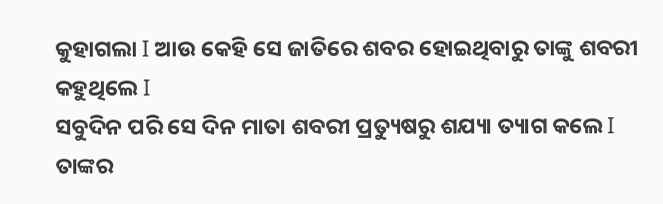କୁହାଗଲା Ι ଆଉ କେହି ସେ ଜାତିରେ ଶବର ହୋଇଥିବାରୁ ତାଙ୍କୁ ଶବରୀ କହୁଥିଲେ Ι
ସବୁଦିନ ପରି ସେ ଦିନ ମାତା ଶବରୀ ପ୍ରତ୍ୟୁଷରୁ ଶଯ୍ୟା ତ୍ୟାଗ କଲେ Ι ତାଙ୍କର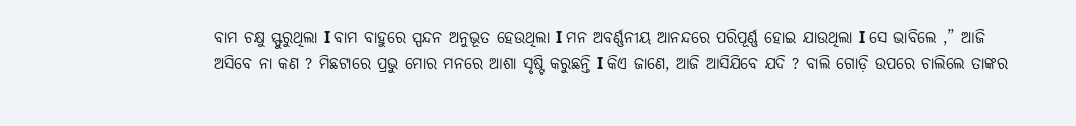ବାମ ଚକ୍ଷୁ ସ୍ଫୁରୁଥିଲା Ι ବାମ ବାହୁରେ ସ୍ପନ୍ଦନ ଅନୁଭୂତ ହେଉଥିଲା Ι ମନ ଅବର୍ଣ୍ଣନୀୟ ଆନନ୍ଦରେ ପରିପୂର୍ଣ୍ଣ ହୋଇ ଯାଉଥିଲା Ι ସେ ଭାବିଲେ ,” ଆଜି ଅସିବେ ନା କଣ ? ମିଛଟାରେ ପ୍ରଭୁ ମୋର ମନରେ ଆଶା ସୃଷ୍ଟି କରୁଛନ୍ତି Ι କିଏ ଜାଣେ, ଆଜି ଆସିଯିବେ ଯଦି ? ବାଲି ଗୋଡ଼ି ଉପରେ ଚାଲିଲେ ତାଙ୍କର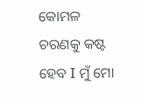କୋମଳ ଚରଣକୁ କଷ୍ଟ ହେବ Ι ମୁଁ ମୋ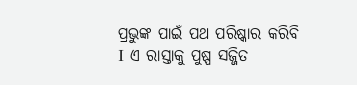ପ୍ରଭୁଙ୍କ ପାଇଁ ପଥ ପରିଷ୍କାର କରିବି Ι ଏ ରାସ୍ତାକୁ ପୁଷ୍ପ ସଜ୍ଜିତ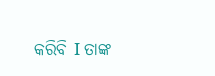କରିବି Ι ତାଙ୍କ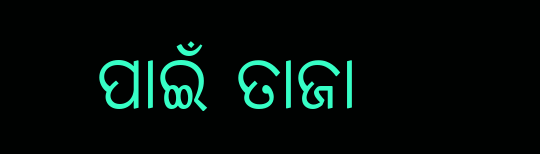ପାଇଁ ତାଜା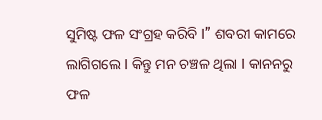ସୁମିଷ୍ଟ ଫଳ ସଂଗ୍ରହ କରିବି Ι” ଶବରୀ କାମରେ ଲାଗିଗଲେ Ι କିନ୍ତୁ ମନ ଚଞ୍ଚଳ ଥିଲା Ι କାନନରୁ ଫଳ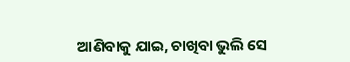ଆଣିବାକୁ ଯାଇ, ଚାଖିବା ଭୁଲି ସେ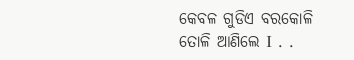କେବଳ ଗୁଡିଏ ବରକୋଳି ତୋଳି ଆଣିଲେ Ι . .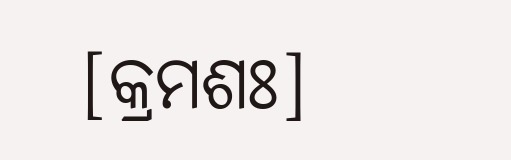[କ୍ରମଶଃ]